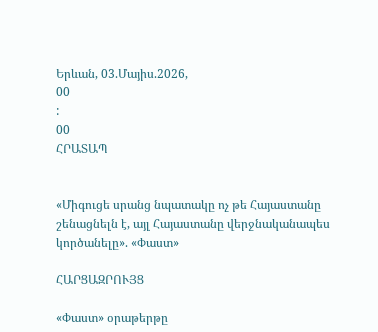Երևան, 03.Մայիս.2026,
00
:
00
ՀՐԱՏԱՊ


«Միգուցե սրանց նպատակը ոչ թե Հայաստանը շենացնելն է, այլ Հայաստանը վերջնականապես կործանելը». «Փաստ»

ՀԱՐՑԱԶՐՈՒՅՑ

«Փաստ» օրաթերթը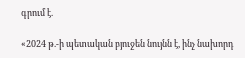գրում է.

«2024 թ.-ի պետական բյուջեն նույնն է, ինչ նախորդ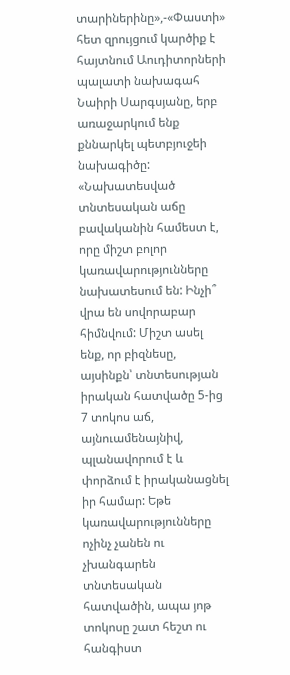տարիներինը»,-«Փաստի» հետ զրույցում կարծիք է հայտնում Աուդիտորների պալատի նախագահ Նաիրի Սարգսյանը, երբ առաջարկում ենք քննարկել պետբյուջեի նախագիծը: «Նախատեսված տնտեսական աճը բավականին համեստ է, որը միշտ բոլոր կառավարությունները նախատեսում են: Ինչի՞ վրա են սովորաբար հիմնվում: Միշտ ասել ենք, որ բիզնեսը, այսինքն՝ տնտեսության իրական հատվածը 5-ից 7 տոկոս աճ, այնուամենայնիվ, պլանավորում է և փորձում է իրականացնել իր համար: Եթե կառավարությունները ոչինչ չանեն ու չխանգարեն տնտեսական հատվածին, ապա յոթ տոկոսը շատ հեշտ ու հանգիստ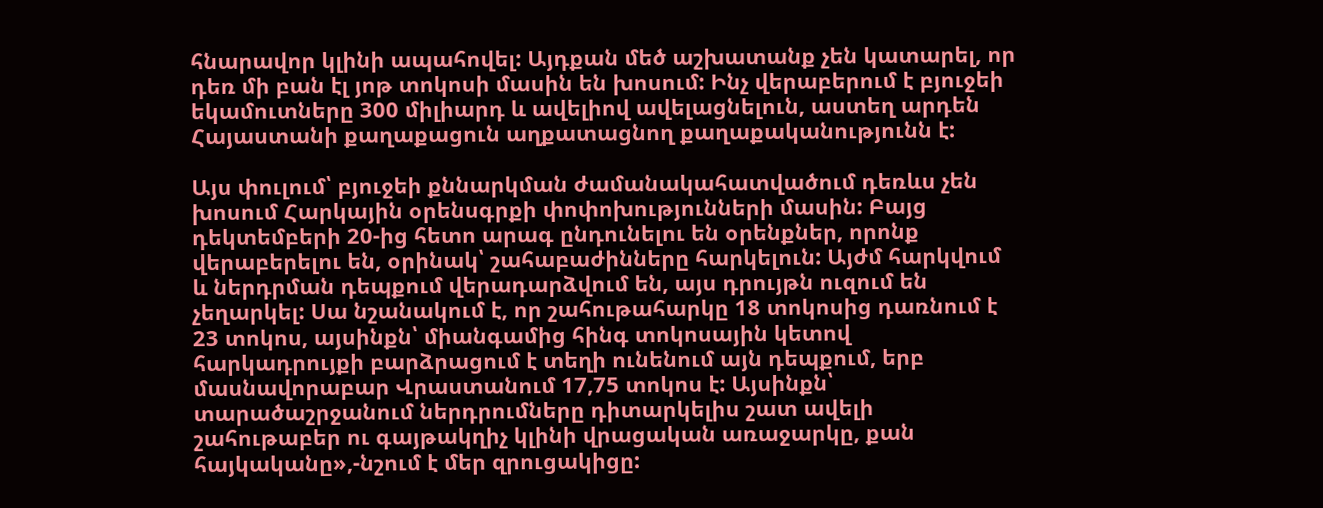հնարավոր կլինի ապահովել: Այդքան մեծ աշխատանք չեն կատարել, որ դեռ մի բան էլ յոթ տոկոսի մասին են խոսում: Ինչ վերաբերում է բյուջեի եկամուտները 300 միլիարդ և ավելիով ավելացնելուն, աստեղ արդեն Հայաստանի քաղաքացուն աղքատացնող քաղաքականությունն է:

Այս փուլում՝ բյուջեի քննարկման ժամանակահատվածում դեռևս չեն խոսում Հարկային օրենսգրքի փոփոխությունների մասին: Բայց դեկտեմբերի 20-ից հետո արագ ընդունելու են օրենքներ, որոնք վերաբերելու են, օրինակ՝ շահաբաժինները հարկելուն: Այժմ հարկվում և ներդրման դեպքում վերադարձվում են, այս դրույթն ուզում են չեղարկել: Սա նշանակում է, որ շահութահարկը 18 տոկոսից դառնում է 23 տոկոս, այսինքն՝ միանգամից հինգ տոկոսային կետով հարկադրույքի բարձրացում է տեղի ունենում այն դեպքում, երբ մասնավորաբար Վրաստանում 17,75 տոկոս է: Այսինքն՝ տարածաշրջանում ներդրումները դիտարկելիս շատ ավելի շահութաբեր ու գայթակղիչ կլինի վրացական առաջարկը, քան հայկականը»,-նշում է մեր զրուցակիցը: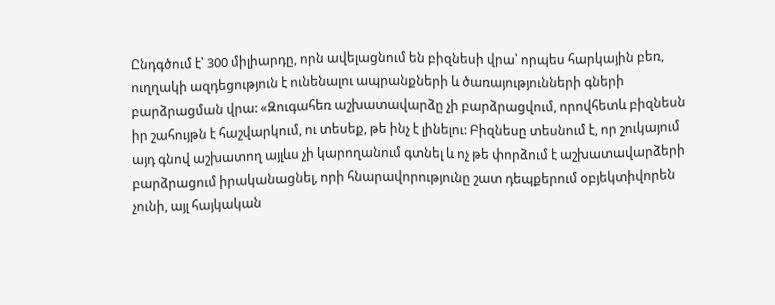Ընդգծում է՝ 300 միլիարդը, որն ավելացնում են բիզնեսի վրա՝ որպես հարկային բեռ, ուղղակի ազդեցություն է ունենալու ապրանքների և ծառայությունների գների բարձրացման վրա: «Զուգահեռ աշխատավարձը չի բարձրացվում, որովհետև բիզնեսն իր շահույթն է հաշվարկում, ու տեսեք, թե ինչ է լինելու: Բիզնեսը տեսնում է, որ շուկայում այդ գնով աշխատող այլևս չի կարողանում գտնել և ոչ թե փորձում է աշխատավարձերի բարձրացում իրականացնել, որի հնարավորությունը շատ դեպքերում օբյեկտիվորեն չունի, այլ հայկական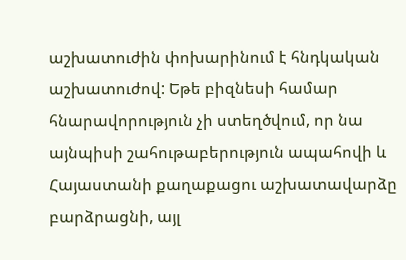աշխատուժին փոխարինում է հնդկական աշխատուժով: Եթե բիզնեսի համար հնարավորություն չի ստեղծվում, որ նա այնպիսի շահութաբերություն ապահովի և Հայաստանի քաղաքացու աշխատավարձը բարձրացնի, այլ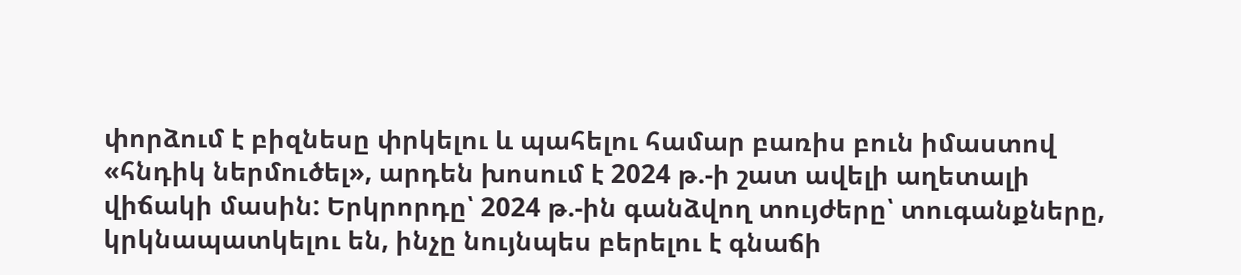փորձում է բիզնեսը փրկելու և պահելու համար բառիս բուն իմաստով «հնդիկ ներմուծել», արդեն խոսում է 2024 թ.-ի շատ ավելի աղետալի վիճակի մասին: Երկրորդը՝ 2024 թ.-ին գանձվող տույժերը՝ տուգանքները, կրկնապատկելու են, ինչը նույնպես բերելու է գնաճի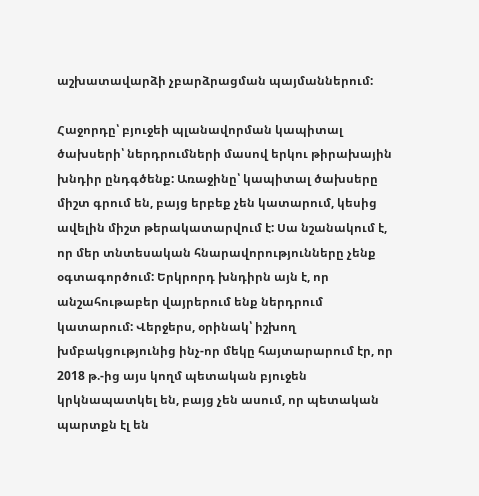աշխատավարձի չբարձրացման պայմաններում:

Հաջորդը՝ բյուջեի պլանավորման կապիտալ ծախսերի՝ ներդրումների մասով երկու թիրախային խնդիր ընդգծենք: Առաջինը՝ կապիտալ ծախսերը միշտ գրում են, բայց երբեք չեն կատարում, կեսից ավելին միշտ թերակատարվում է: Սա նշանակում է, որ մեր տնտեսական հնարավորությունները չենք օգտագործում: Երկրորդ խնդիրն այն է, որ անշահութաբեր վայրերում ենք ներդրում կատարում: Վերջերս, օրինակ՝ իշխող խմբակցությունից ինչ-որ մեկը հայտարարում էր, որ 2018 թ.-ից այս կողմ պետական բյուջեն կրկնապատկել են, բայց չեն ասում, որ պետական պարտքն էլ են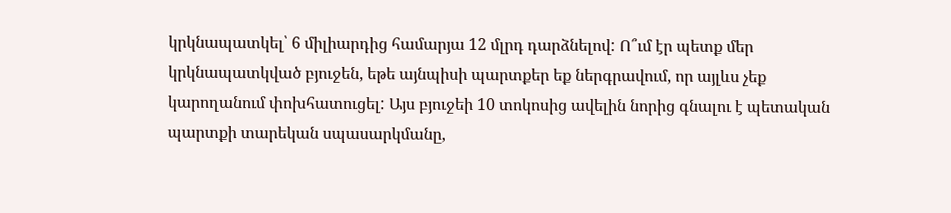կրկնապատկել՝ 6 միլիարդից համարյա 12 մլրդ դարձնելով: Ո՞ւմ էր պետք մեր կրկնապատկված բյուջեն, եթե այնպիսի պարտքեր եք ներգրավում, որ այլևս չեք կարողանում փոխհատուցել: Այս բյուջեի 10 տոկոսից ավելին նորից գնալու է պետական պարտքի տարեկան սպասարկմանը,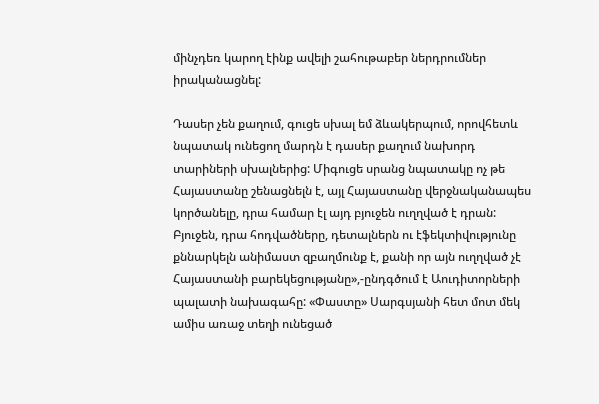մինչդեռ կարող էինք ավելի շահութաբեր ներդրումներ իրականացնել:

Դասեր չեն քաղում, գուցե սխալ եմ ձևակերպում, որովհետև նպատակ ունեցող մարդն է դասեր քաղում նախորդ տարիների սխալներից: Միգուցե սրանց նպատակը ոչ թե Հայաստանը շենացնելն է, այլ Հայաստանը վերջնականապես կործանելը, դրա համար էլ այդ բյուջեն ուղղված է դրան: Բյուջեն, դրա հոդվածները, դետալներն ու էֆեկտիվությունը քննարկելն անիմաստ զբաղմունք է, քանի որ այն ուղղված չէ Հայաստանի բարեկեցությանը»,-ընդգծում է Աուդիտորների պալատի նախագահը: «Փաստը» Սարգսյանի հետ մոտ մեկ ամիս առաջ տեղի ունեցած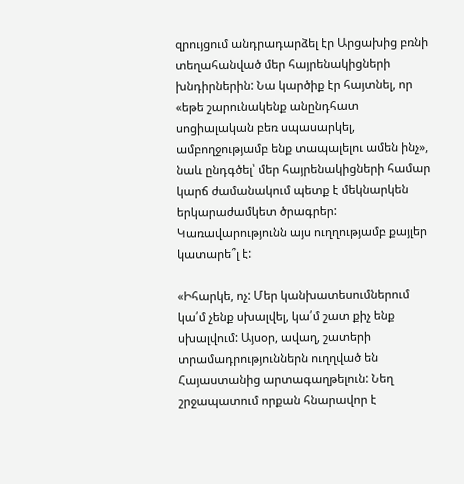զրույցում անդրադարձել էր Արցախից բռնի տեղահանված մեր հայրենակիցների խնդիրներին: Նա կարծիք էր հայտնել, որ «եթե շարունակենք անընդհատ սոցիալական բեռ սպասարկել, ամբողջությամբ ենք տապալելու ամեն ինչ», նաև ընդգծել՝ մեր հայրենակիցների համար կարճ ժամանակում պետք է մեկնարկեն երկարաժամկետ ծրագրեր: Կառավարությունն այս ուղղությամբ քայլեր կատարե՞լ է:

«Իհարկե, ոչ: Մեր կանխատեսումներում կա՛մ չենք սխալվել, կա՛մ շատ քիչ ենք սխալվում: Այսօր, ավաղ, շատերի տրամադրություններն ուղղված են Հայաստանից արտագաղթելուն: Նեղ շրջապատում որքան հնարավոր է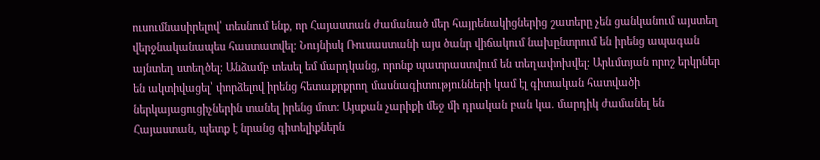ուսումնասիրելով՝ տեսնում ենք, որ Հայաստան ժամանած մեր հայրենակիցներից շատերը չեն ցանկանում այստեղ վերջնականապես հաստատվել: Նույնիսկ Ռուսաստանի այս ծանր վիճակում նախընտրում են իրենց ապագան այնտեղ ստեղծել: Անձամբ տեսել եմ մարդկանց, որոնք պատրաստվում են տեղափոխվել: Արևմտյան որոշ երկրներ են ակտիվացել՝ փորձելով իրենց հետաքրքրող մասնագիտությունների կամ էլ գիտական հատվածի ներկայացուցիչներին տանել իրենց մոտ: Այսքան չարիքի մեջ մի դրական բան կա. մարդիկ ժամանել են Հայաստան, պետք է նրանց գիտելիքներն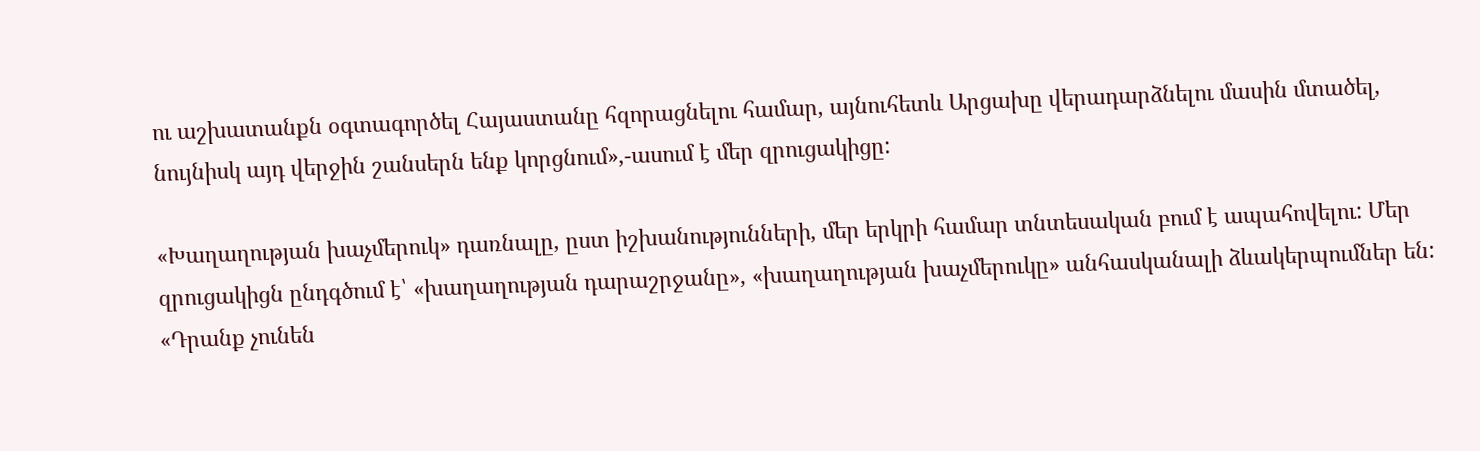ու աշխատանքն օգտագործել Հայաստանը հզորացնելու համար, այնուհետև Արցախը վերադարձնելու մասին մտածել, նույնիսկ այդ վերջին շանսերն ենք կորցնում»,-ասում է մեր զրուցակիցը:

«Խաղաղության խաչմերուկ» դառնալը, ըստ իշխանությունների, մեր երկրի համար տնտեսական բում է ապահովելու: Մեր զրուցակիցն ընդգծում է՝ «խաղաղության դարաշրջանը», «խաղաղության խաչմերուկը» անհասկանալի ձևակերպումներ են: «Դրանք չունեն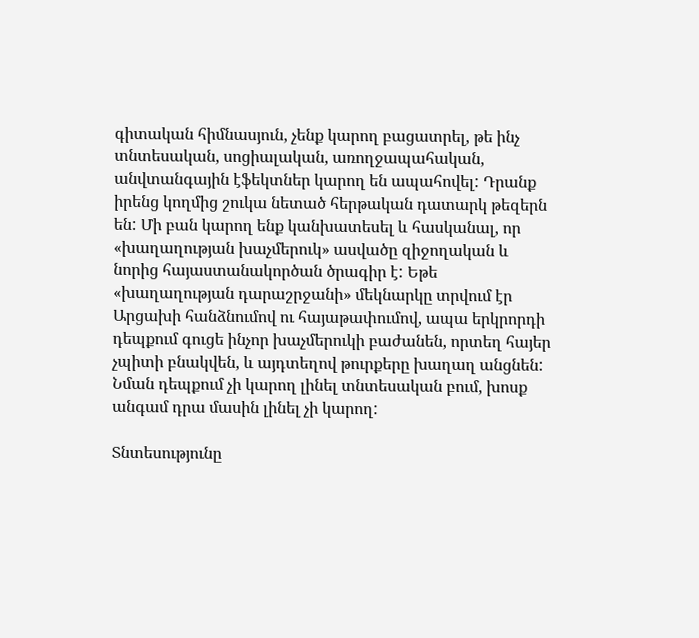գիտական հիմնասյուն, չենք կարող բացատրել, թե ինչ տնտեսական, սոցիալական, առողջապահական, անվտանգային էֆեկտներ կարող են ապահովել: Դրանք իրենց կողմից շուկա նետած հերթական դատարկ թեզերն են: Մի բան կարող ենք կանխատեսել և հասկանալ, որ «խաղաղության խաչմերուկ» ասվածը զիջողական և նորից հայաստանակործան ծրագիր է: Եթե «խաղաղության դարաշրջանի» մեկնարկը տրվում էր Արցախի հանձնումով ու հայաթափումով, ապա երկրորդի դեպքում գուցե ինչոր խաչմերուկի բաժանեն, որտեղ հայեր չպիտի բնակվեն, և այդտեղով թուրքերը խաղաղ անցնեն: Նման դեպքում չի կարող լինել տնտեսական բում, խոսք անգամ դրա մասին լինել չի կարող:

Տնտեսությունը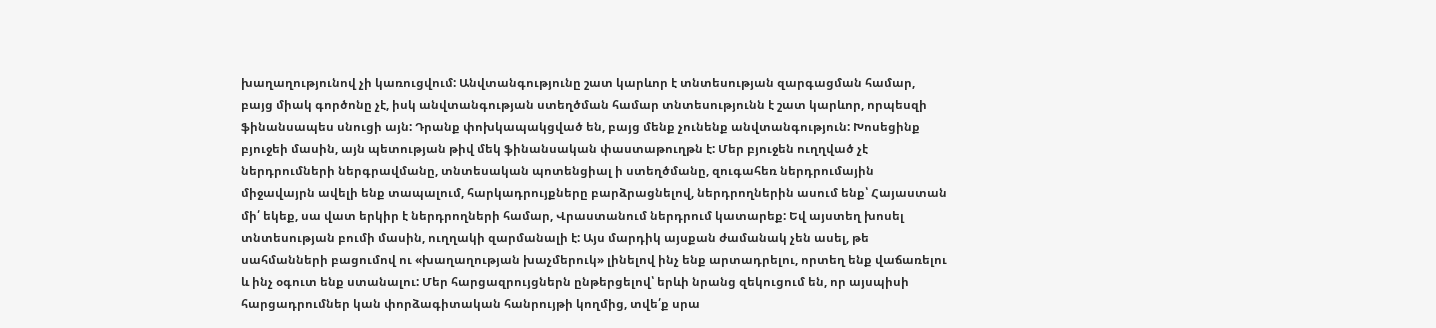խաղաղությունով չի կառուցվում: Անվտանգությունը շատ կարևոր է տնտեսության զարգացման համար, բայց միակ գործոնը չէ, իսկ անվտանգության ստեղծման համար տնտեսությունն է շատ կարևոր, որպեսզի ֆինանսապես սնուցի այն: Դրանք փոխկապակցված են, բայց մենք չունենք անվտանգություն: Խոսեցինք բյուջեի մասին, այն պետության թիվ մեկ ֆինանսական փաստաթուղթն է: Մեր բյուջեն ուղղված չէ ներդրումների ներգրավմանը, տնտեսական պոտենցիալ ի ստեղծմանը, զուգահեռ ներդրումային միջավայրն ավելի ենք տապալում, հարկադրույքները բարձրացնելով, ներդրողներին ասում ենք՝ Հայաստան մի՛ եկեք, սա վատ երկիր է ներդրողների համար, Վրաստանում ներդրում կատարեք: Եվ այստեղ խոսել տնտեսության բումի մասին, ուղղակի զարմանալի է: Այս մարդիկ այսքան ժամանակ չեն ասել, թե սահմանների բացումով ու «խաղաղության խաչմերուկ» լինելով ինչ ենք արտադրելու, որտեղ ենք վաճառելու և ինչ օգուտ ենք ստանալու: Մեր հարցազրույցներն ընթերցելով՝ երևի նրանց զեկուցում են, որ այսպիսի հարցադրումներ կան փորձագիտական հանրույթի կողմից, տվե՛ք սրա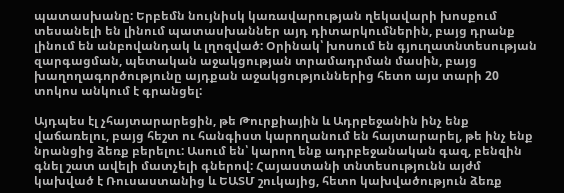պատասխանը: Երբեմն նույնիսկ կառավարության ղեկավարի խոսքում տեսանելի են լինում պատասխաններ այդ դիտարկումներին, բայց դրանք լինում են անբովանդակ և լղոզված: Օրինակ՝ խոսում են գյուղատնտեսության զարգացման, պետական աջակցության տրամադրման մասին, բայց խաղողագործությունը այդքան աջակցություններից հետո այս տարի 20 տոկոս անկում է գրանցել:

Այդպես էլ չհայտարարեցին, թե Թուրքիային և Ադրբեջանին ինչ ենք վաճառելու, բայց հեշտ ու հանգիստ կարողանում են հայտարարել, թե ինչ ենք նրանցից ձեռք բերելու: Ասում են՝ կարող ենք ադրբեջանական գազ, բենզին գնել շատ ավելի մատչելի գներով: Հայաստանի տնտեսությունն այժմ կախված է Ռուսաստանից և ԵԱՏՄ շուկայից, հետո կախվածություն ձեռք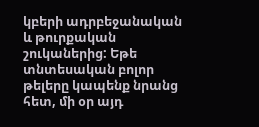կբերի ադրբեջանական և թուրքական շուկաներից: Եթե տնտեսական բոլոր թելերը կապենք նրանց հետ, մի օր այդ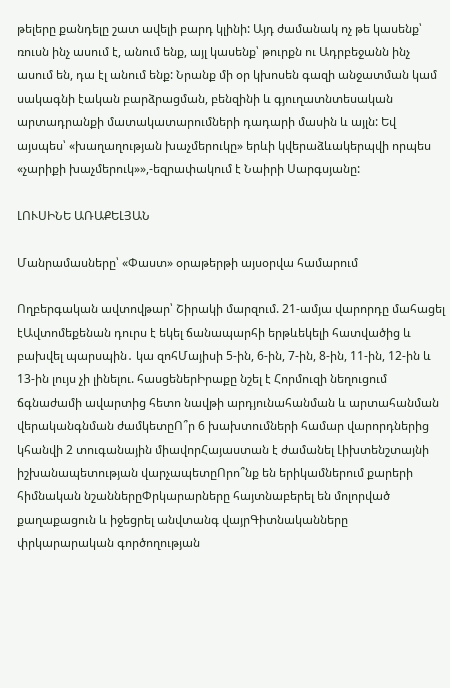թելերը քանդելը շատ ավելի բարդ կլինի: Այդ ժամանակ ոչ թե կասենք՝ ռուսն ինչ ասում է, անում ենք, այլ կասենք՝ թուրքն ու Ադրբեջանն ինչ ասում են, դա էլ անում ենք: Նրանք մի օր կխոսեն գազի անջատման կամ սակագնի էական բարձրացման, բենզինի և գյուղատնտեսական արտադրանքի մատակատարումների դադարի մասին և այլն: Եվ այսպես՝ «խաղաղության խաչմերուկը» երևի կվերաձևակերպվի որպես «չարիքի խաչմերուկ»»,-եզրափակում է Նաիրի Սարգսյանը:

ԼՈՒՍԻՆԵ ԱՌԱՔԵԼՅԱՆ

Մանրամասները՝ «Փաստ» օրաթերթի այսօրվա համարում

Ողբերգական ավտովթար՝ Շիրակի մարզում. 21-ամյա վարորդը մահացել էԱվտոմեքենան դուրս է եկել ճանապարհի երթևեկելի հատվածից և բախվել պարսպին․ կա զոհՄայիսի 5-ին, 6-ին, 7-ին, 8-ին, 11-ին, 12-ին և 13-ին լույս չի լինելու. հասցեներԻրաքը նշել է Հորմուզի նեղուցում ճգնաժամի ավարտից հետո նավթի արդյունահանման և արտահանման վերականգնման ժամկետըՈ՞ր 6 խախտումների համար վարորդներից կհանվի 2 տուգանային միավորՀայաստան է ժամանել Լիխտենշտայնի իշխանապետության վարչապետըՈրո՞նք են երիկամներում քարերի հիմնական նշաններըՓրկարարները հայտնաբերել են մոլորված քաղաքացուն և իջեցրել անվտանգ վայրԳիտնականները փրկարարական գործողության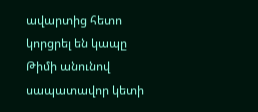ավարտից հետո կորցրել են կապը Թիմի անունով սապատավոր կետի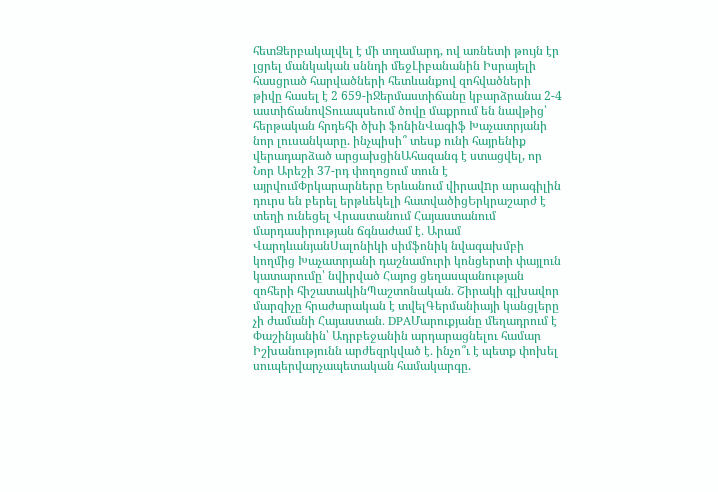հետՁերբակալվել է մի տղամարդ, ով առնետի թույն էր լցրել մանկական սննդի մեջԼիբանանին Իսրայելի հասցրած հարվածների հետևանքով զոհվածների թիվը հասել է 2 659-իՋերմաստիճանը կբարձրանա 2-4 աստիճանովՏուապսեում ծովը մաքրում են նավթից՝ հերթական հրդեհի ծխի ֆոնինՎագիֆ Խաչատրյանի նոր լուսանկարը. ինչպիսի՞ տեսք ունի հայրենիք վերադարձած արցախցինԱհազանգ է ստացվել, որ Նոր Արեշի 37-րդ փողոցում տուն է այրվումՓրկարարները Երևանում վիրավnր արագիլին դուրս են բերել երթևեկելի հատվածիցԵրկրաշարժ է տեղի ունեցել Վրաստանում Հայաստանում մարդասիրության ճգնաժամ է․ Արամ ՎարդևանյանՍալոնիկի սիմֆոնիկ նվագախմբի կողմից Խաչատրյանի դաշնամուրի կոնցերտի փայլուն կատարումը՝ նվիրված Հայոց ցեղասպանության զոհերի հիշատակինՊաշտոնական․ Շիրակի գլխավոր մարզիչը հրաժարական է տվելԳերմանիայի կանցլերը չի ժամանի Հայաստան․ DPAՄարուքյանը մեղադրում է Փաշինյանին՝ Ադրբեջանին արդարացնելու համար Իշխանությունն արժեզրկված է․ ինչո՞ւ է պետք փոխել սուպերվարչապետական համակարգը.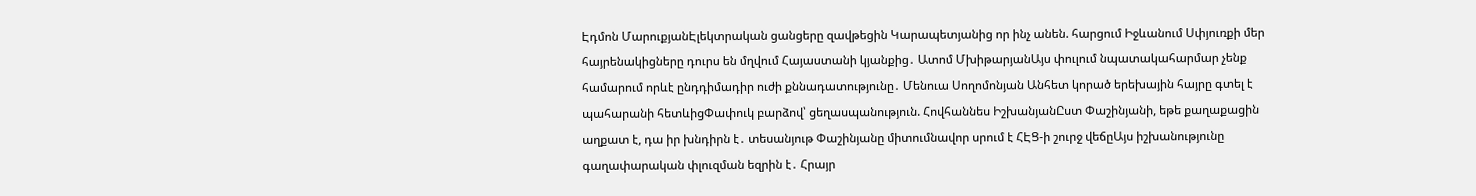Էդմոն ՄարուքյանԷլեկտրական ցանցերը զավթեցին Կարապետյանից որ ինչ անեն. հարցում Իջևանում Սփյուռքի մեր հայրենակիցները դուրս են մղվում Հայաստանի կյանքից․ Ատոմ ՄխիթարյանԱյս փուլում նպատակահարմար չենք համարում որևէ ընդդիմադիր ուժի քննադատությունը․ Մենուա Սողոմոնյան Անհետ կորած երեխային հայրը գտել է պահարանի հետևիցՓափուկ բարձով՝ ցեղասպանություն. Հովհաննես ԻշխանյանԸստ Փաշինյանի, եթե քաղաքացին աղքատ է, դա իր խնդիրն է․ տեսանյութ Փաշինյանը միտումնավոր սրում է ՀԷՑ-ի շուրջ վեճըԱյս իշխանությունը գաղափարական փլուզման եզրին է․ Հրայր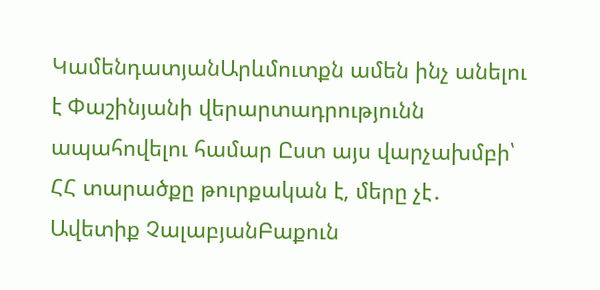ԿամենդատյանԱրևմուտքն ամեն ինչ անելու է Փաշինյանի վերարտադրությունն ապահովելու համար Ըստ այս վարչախմբի՝ ՀՀ տարածքը թուրքական է, մերը չէ․ Ավետիք ՉալաբյանԲաքուն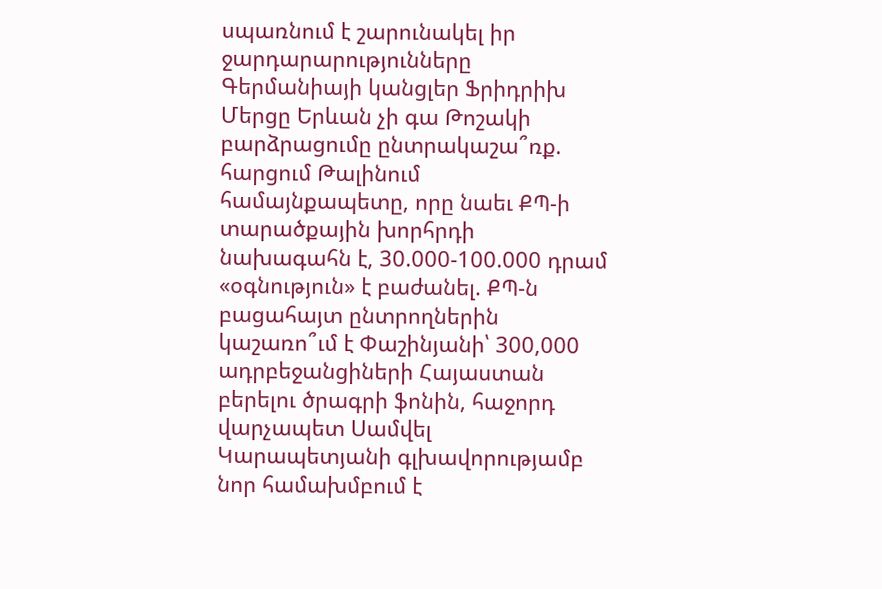սպառնում է շարունակել իր ջարդարարությունները Գերմանիայի կանցլեր Ֆրիդրիխ Մերցը Երևան չի գա Թոշակի բարձրացումը ընտրակաշա՞ռք. հարցում Թալինում համայնքապետը, որը նաեւ ՔՊ-ի տարածքային խորհրդի նախագահն է, 30.000-100.000 դրամ «օգնություն» է բաժանել. ՔՊ-ն բացահայտ ընտրողներին կաշառո՞ւմ է Փաշինյանի՝ 300,000 ադրբեջանցիների Հայաստան բերելու ծրագրի ֆոնին, հաջորդ վարչապետ Սամվել Կարապետյանի գլխավորությամբ նոր համախմբում է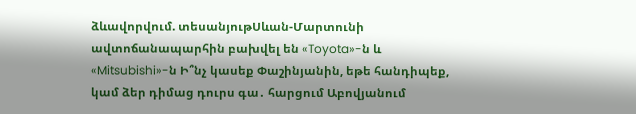ձևավորվում. տեսանյութՍևան-Մարտունի ավտոճանապարհին բախվել են «Toyota»-ն և «Mitsubishi»-ն Ի՞նչ կասեք Փաշինյանին, եթե հանդիպեք, կամ ձեր դիմաց դուրս գա․ հարցում Աբովյանում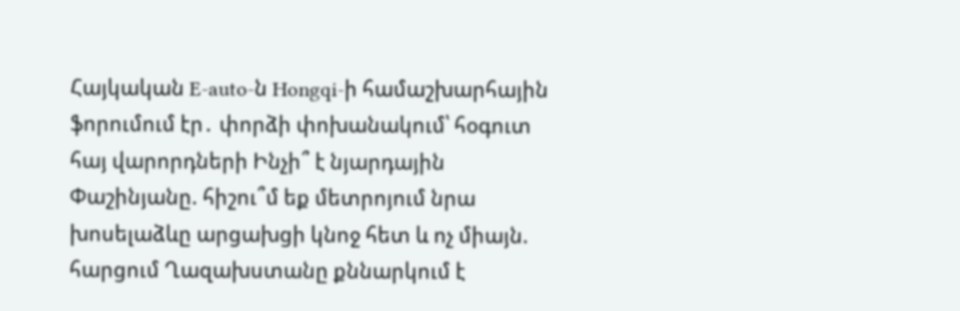Հայկական E-auto-ն Hongqi-ի համաշխարհային ֆորումում էր․ փորձի փոխանակում՝ հօգուտ հայ վարորդների Ինչի՞ է նյարդային Փաշինյանը. հիշու՞մ եք մետրոյում նրա խոսելաձևը արցախցի կնոջ հետ և ոչ միայն. հարցում Ղազախստանը քննարկում է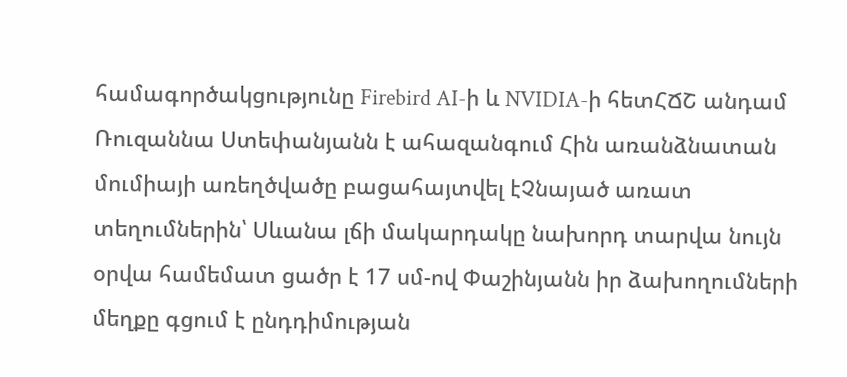համագործակցությունը Firebird AI-ի և NVIDIA-ի հետՀՃՇ անդամ Ռուզաննա Ստեփանյանն է ահազանգում Հին առանձնատան մումիայի առեղծվածը բացահայտվել էՉնայած առատ տեղումներին՝ Սևանա լճի մակարդակը նախորդ տարվա նույն օրվա համեմատ ցածր է 17 սմ-ով Փաշինյանն իր ձախողումների մեղքը գցում է ընդդիմության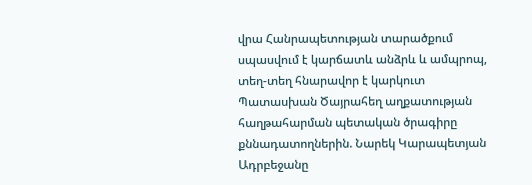վրա Հանրապետության տարածքում սպասվում է կարճատև անձրև և ամպրոպ, տեղ-տեղ հնարավոր է կարկուտ Պատասխան Ծայրահեղ աղքատության հաղթահարման պետական ծրագիրը քննադատողներին. Նարեկ Կարապետյան Ադրբեջանը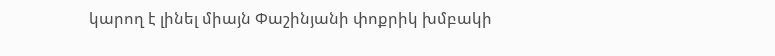կարող է լինել միայն Փաշինյանի փոքրիկ խմբակի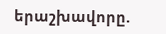երաշխավորը.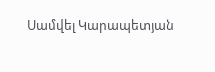Սամվել Կարապետյան